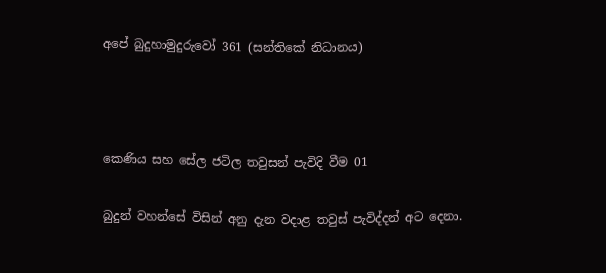අපේ බුදුහාමුදුරුවෝ 361 (සන්තිකේ නිධානය)



කෙණිය සහ සේල ජටිල තවුසන් පැවිදි වීම 01

බුදුන් වහන්සේ විසින් අනු දැන වදාළ තවුස් පැවිද්දන් අට දෙනා.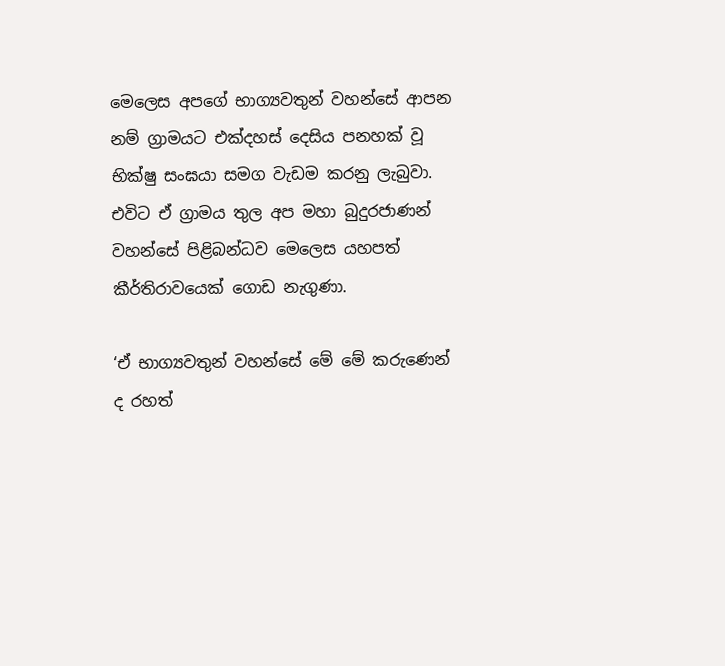මෙලෙස අපගේ භාග්‍යවතුන් වහන්සේ ආපන නම් ග්‍රාමයට එක්දහස් දෙසිය පනහක් වූ භික්ෂු සංඝයා සමග වැඩම කරනු ලැබුවා. එවිට ඒ ග්‍රාමය තුල අප මහා බුදුරජාණන් වහන්සේ පිළිබන්ධව මෙලෙස යහපත් කීර්තිරාවයෙක් ගොඩ නැගුණා.

‘ඒ භාග්‍යවතුන් වහන්සේ මේ මේ කරුණෙන් ද රහත්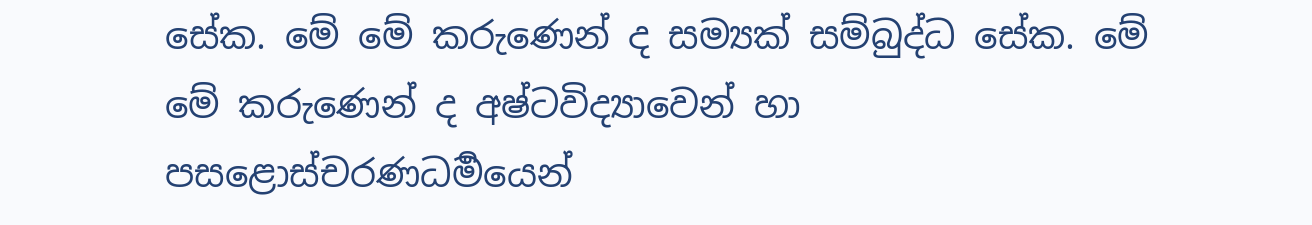සේක. මේ මේ කරුණෙන් ද සම්‍යක් සම්බුද්ධ සේක. මේ මේ කරුණෙන් ද අෂ්ටවිද්‍යාවෙන් හා පසළොස්චරණධර්‍මයෙන්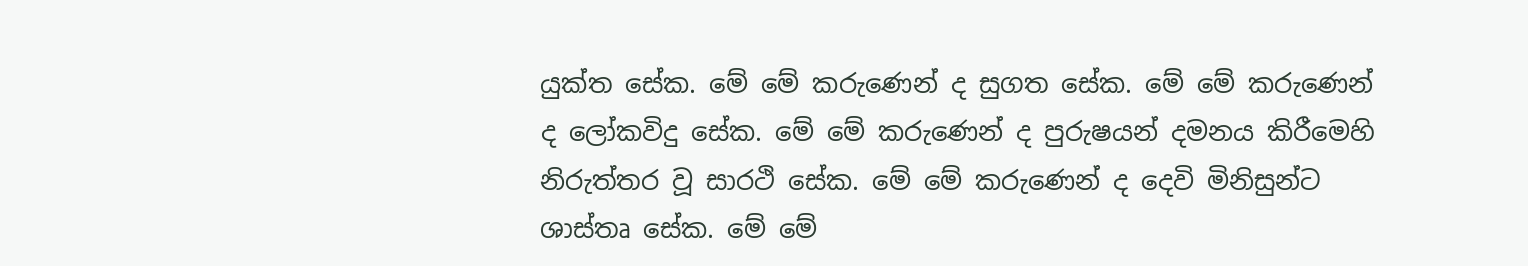යුක්ත සේක. මේ මේ කරුණෙන් ද සුගත සේක. මේ මේ කරුණෙන් ද ලෝකවිදු සේක. මේ මේ කරුණෙන් ද පුරුෂයන් දමනය කිරීමෙහි නිරුත්තර වූ සාරථි සේක. මේ මේ කරුණෙන් ද දෙවි මිනිසුන්ට ශාස්තෘ සේක. මේ මේ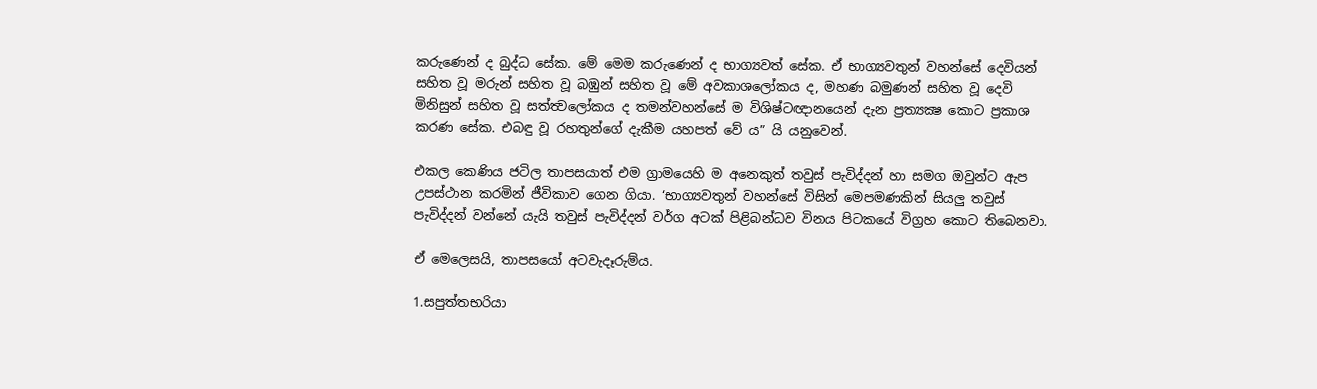කරුණෙන් ද බුද්ධ සේක. මේ මෙම කරුණෙන් ද භාග්‍යවත් සේක. ඒ භාග්‍යවතුන් වහන්සේ දෙවියන් සහිත වූ මරුන් සහිත වූ බඹුන් සහිත වූ මේ අවකාශලෝකය ද, මහණ බමුණන් සහිත වූ දෙවි මිනිසුන් සහිත වූ සත්ත්‍වලෝකය ද තමන්වහන්සේ ම විශිෂ්ටඥානයෙන් දැන ප්‍රත්‍යක්‍ෂ කොට ප්‍රකාශ කරණ සේක. එබඳු වූ රහතුන්ගේ දැකීම යහපත් වේ ය” යි යනුවෙන්.

එකල කෙණිය ජටිල තාපසයාත් එම ග්‍රාමයෙහි ම අනෙකුත් තවුස් පැවිද්දන් හා සමග ඔවුන්ට ඇප උපස්ථාන කරමින් ජීවිකාව ගෙන ගියා. ‘භාග්‍යවතුන් වහන්සේ විසින් මෙපමණකින් සියලු තවුස් පැවිද්දන් වන්නේ යැයි තවුස් පැවිද්දන් වර්ග අටක් පිළිබන්ධව විනය පිටකයේ විග්‍රහ කොට තිබෙනවා.

ඒ මෙලෙසයි, තාපසයෝ අටවැදෑරුම්ය.

1.සපුත්තභරියා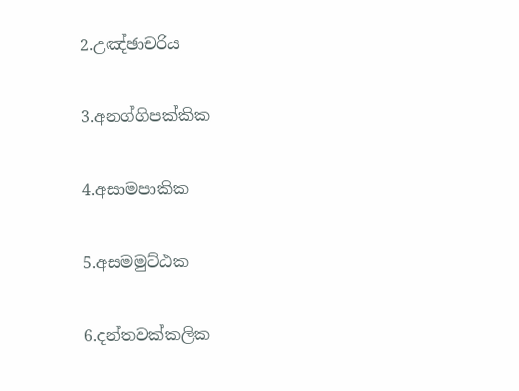2.උඤ්ඡාචරිය

3.අනග්ගිපක්කික

4.අසාමපාකික

5.අසමමුට්ඨක

6.දන්තවක්කලික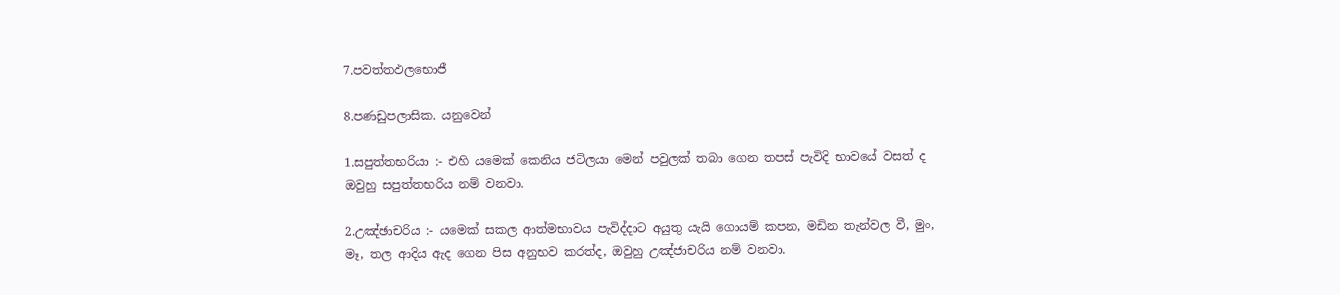7.පවත්තඵලභොජී

8.පණඩුපලාසික. යනුවෙන්

1.සපුත්තභරියා :- එහි යමෙක් කෙනිය ජටිලයා මෙන් පවුලක් තබා ගෙන තපස් පැවිදි භාවයේ වසත් ද ඔවුහු සපුත්තභරිය නම් වනවා.

2.උඤ්ඡාචරිය :- යමෙක් සකල ආත්මභාවය පැවිද්දාට අයුතු යැයි ගොයම් කපන, මඩින තැන්වල වී, මුං, මෑ, තල ආදිය ඇද ගෙන පිස අනුභව කරත්ද, ඔවුහු උඤ්ජාචරිය නම් වනවා.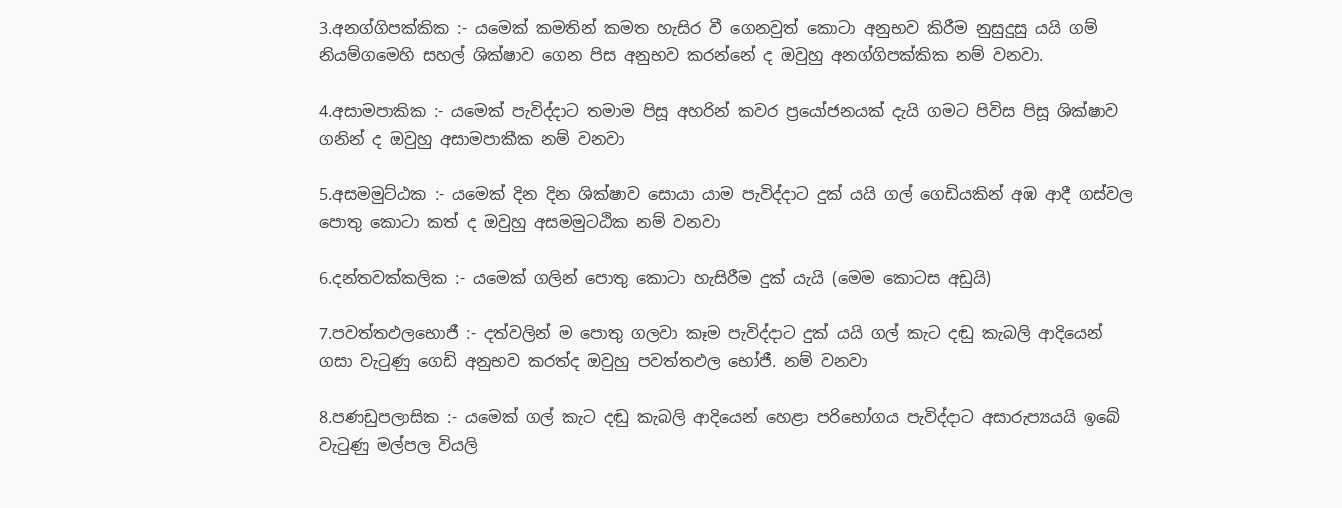3.අනග්ගිපක්කික :- යමෙක් කමතින් කමත හැසිර වී ගෙනවුත් කොටා අනුභව කිරීම නුසුදුසු යයි ගම් නියම්ගමෙහි සහල් ශික්ෂාව ගෙන පිස අනුභව කරන්නේ ද ඔවුහු අනග්ගිපක්කික නම් වනවා.

4.අසාමපාකික :- යමෙක් පැවිද්දාට තමාම පිසූ අහරින් කවර ප්‍රයෝජනයක් දැයි ගමට පිවිස පිසූ ශික්ෂාව ගනින් ද ඔවුහු අසාමපාකීක නම් වනවා

5.අසමමුට්ඨක :- යමෙක් දින දින ශික්ෂාව සොයා යාම පැවිද්දාට දුක් යයි ගල් ගෙඩියකින් අඹ ආදී ගස්වල පොතු කොටා කත් ද ඔවුහු අසමමුටඨික නම් වනවා

6.දන්තවක්කලික :- යමෙක් ගලින් පොතු කොටා හැසිරීම දුක් යැයි (මෙම කොටස අඩුයි)

7.පවත්තඵලභොජී :- දත්වලින් ම පොතු ගලවා කෑම පැවිද්දාට දුක් යයි ගල් කැට දඬු කැබලි ආදියෙන් ගසා වැටුණු ගෙඩි අනුභව කරත්ද ඔවුහු පවත්තඵල භෝජී. නම් වනවා

8.පණඩුපලාසික :- යමෙක් ගල් කැට දඬු කැබලි ආදියෙන් හෙළා පරිභෝගය පැවිද්දාට අසාරුප්‍යයයි ඉබේ වැටුණු මල්පල වියලි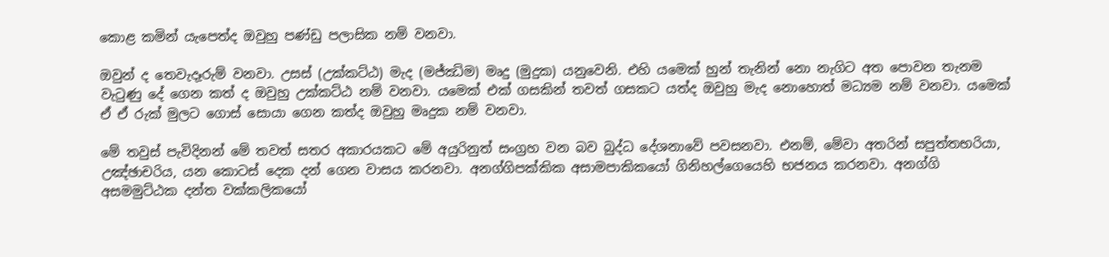කොළ කමින් යැපෙත්ද ඔවුහු පණ්ඩු පලාසික නම් වනවා.

ඔවුන් ද තෙවැදෑරුම් වනවා. උසස් (උක්කට්ඨ) මැද (මජ්ඣිම) මෘදු (මුදුක) යනුවෙනි. එහි යමෙක් හුන් තැනින් නො නැගිට අත පොවන තැනම වැටුණු දේ ගෙන කත් ද ඔවුහු උක්කට්ඨ නම් වනවා. යමෙක් එක් ගසකින් තවත් ගසකට යත්ද ඔවුහු මැද නොහොත් මධ්‍යම නම් වනවා. යමෙක් ඒ ඒ රුක් මුලට ගොස් සොයා ගෙන කත්ද ඔවුහු මෘදුක නම් වනවා.

මේ තවුස් පැවිදිනන් මේ තවත් සතර අකාරයකට මේ අයුරිනුත් සංග්‍රහ වන බව බුද්ධ දේශනාවේ පවසනවා. එනම්, මේවා අතරින් සපුත්තභරියා, උඤ්ඡාචරිය, යන කොටස් දෙක දන් ගෙන වාසය කරනවා. අනග්ගිපක්කික අසාමපාකිකයෝ ගිනිහල්ගෙයෙහි භජනය කරනවා. අනග්ගි අසමමුට්ඨක දන්ත වක්කලිකයෝ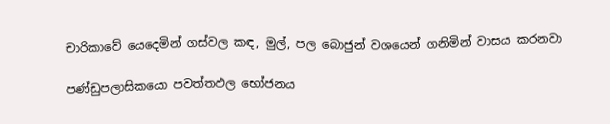චාරිකාවේ යෙදෙමින් ගස්වල කඳ, මුල්, පල බොජුන් වශයෙන් ගනිමින් වාසය කරනවා

පණ්ඩුපලාසිකයො පවත්තඵල භෝජනය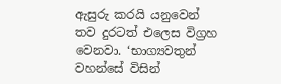ඇසුරු කරයි යනුවෙන් තව දුරටත් එලෙස විග්‍රහ වෙනවා. ‘භාග්‍යවතුන් වහන්සේ විසින්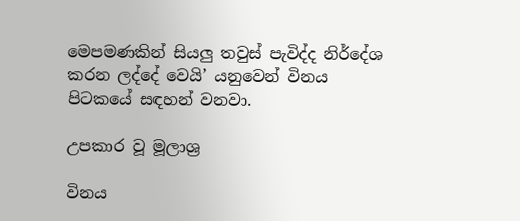මෙපමණකින් සියලු තවුස් පැවිද්ද නිර්දේශ කරන ලද්දේ වෙයි’ යනුවෙන් විනය පිටකයේ සඳහන් වනවා.

උපකාර වූ මූලාශ්‍ර

විනය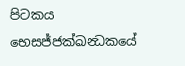පිටකය භෙසජ්ජක්ඛන්‍ධකයේ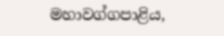මහාවග්ගපාළිය,